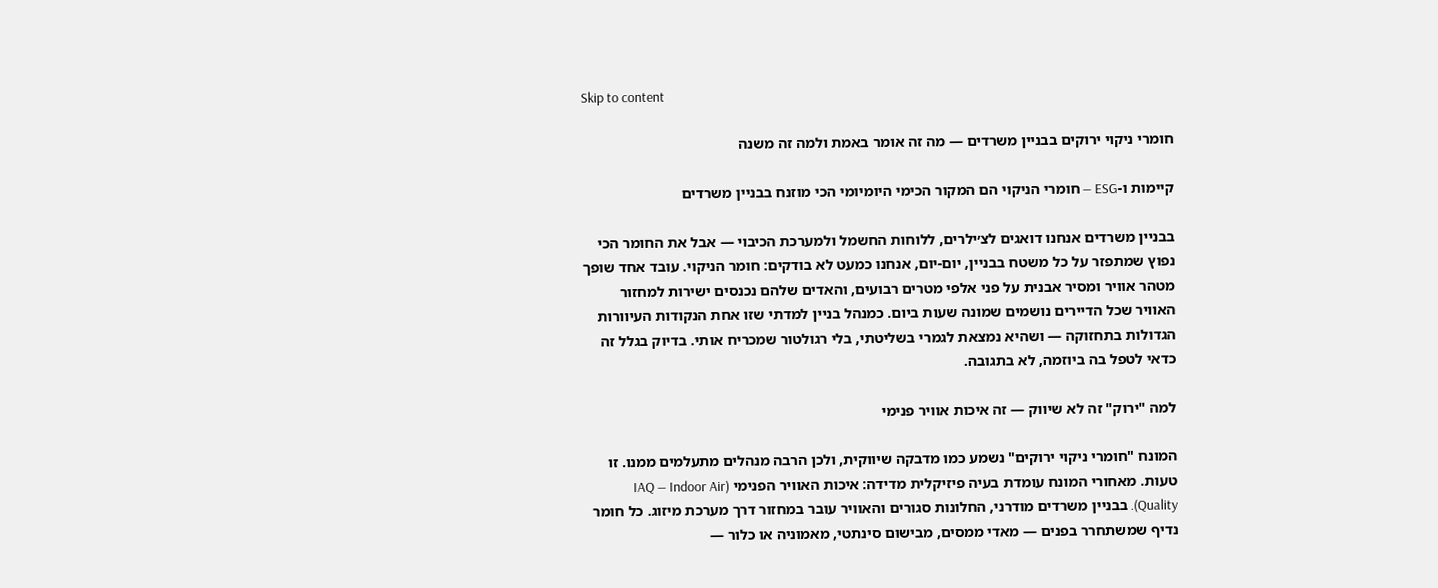Skip to content

חומרי ניקוי ירוקים בבניין משרדים — מה זה אומר באמת ולמה זה משנה

קיימות ו-ESG — חומרי הניקוי הם המקור הכימי היומיומי הכי מוזנח בבניין משרדים

בבניין משרדים אנחנו דואגים לצ׳ילרים, ללוחות החשמל ולמערכת הכיבוי — אבל את החומר הכי נפוץ שמתפזר על כל משטח בבניין, יום-יום, אנחנו כמעט לא בודקים: חומר הניקוי. עובד אחד שופך מטהר אוויר ומסיר אבנית על פני אלפי מטרים רבועים, והאדים שלהם נכנסים ישירות למחזור האוויר שכל הדיירים נושמים שמונה שעות ביום. כמנהל בניין למדתי שזו אחת הנקודות העיוורות הגדולות בתחזוקה — ושהיא נמצאת לגמרי בשליטתי, בלי רגולטור שמכריח אותי. בדיוק בגלל זה כדאי לטפל בה ביוזמה, לא בתגובה.

למה "ירוק" זה לא שיווק — זה איכות אוויר פנימי

המונח "חומרי ניקוי ירוקים" נשמע כמו מדבקה שיווקית, ולכן הרבה מנהלים מתעלמים ממנו. זו טעות. מאחורי המונח עומדת בעיה פיזיקלית מדידה: איכות האוויר הפנימי (IAQ — Indoor Air Quality). בבניין משרדים מודרני, החלונות סגורים והאוויר עובר במחזור דרך מערכת מיזוג. כל חומר נדיף שמשתחרר בפנים — מאדי ממסים, מבישום סינתטי, מאמוניה או כלור —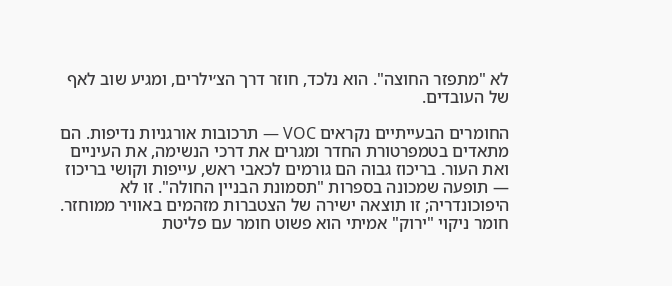לא "מתפזר החוצה". הוא נלכד, חוזר דרך הצ׳ילרים, ומגיע שוב לאף של העובדים.

החומרים הבעייתיים נקראים VOC — תרכובות אורגניות נדיפות. הם מתאדים בטמפרטורת החדר ומגרים את דרכי הנשימה, את העיניים ואת העור. בריכוז גבוה הם גורמים לכאבי ראש, עייפות וקושי בריכוז — תופעה שמכונה בספרות "תסמונת הבניין החולה". זו לא היפוכונדריה; זו תוצאה ישירה של הצטברות מזהמים באוויר ממוחזר. חומר ניקוי "ירוק" אמיתי הוא פשוט חומר עם פליטת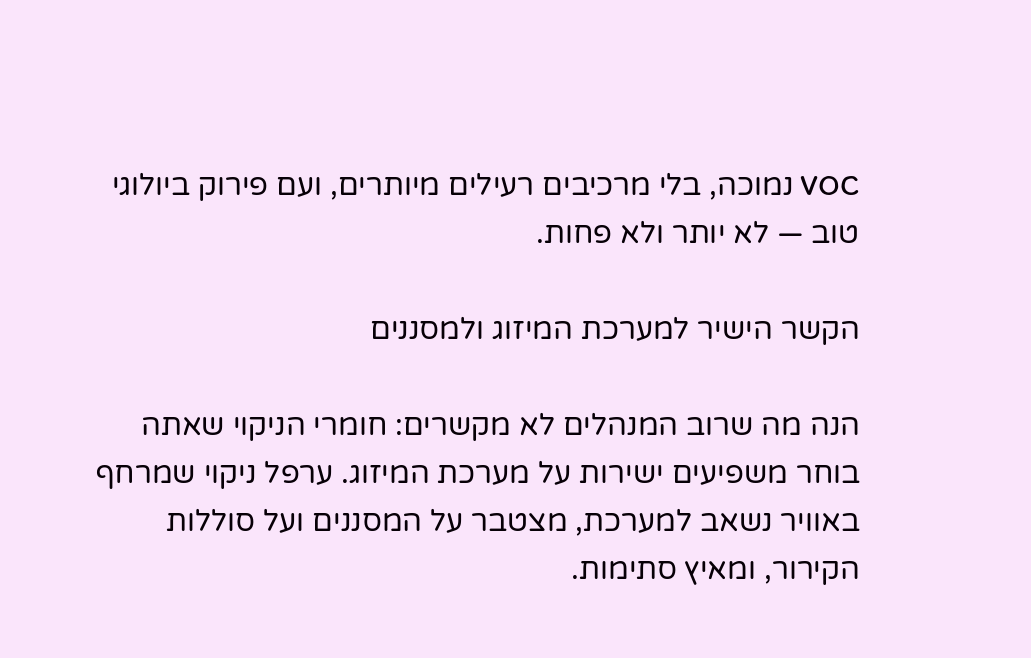VOC נמוכה, בלי מרכיבים רעילים מיותרים, ועם פירוק ביולוגי טוב — לא יותר ולא פחות.

הקשר הישיר למערכת המיזוג ולמסננים

הנה מה שרוב המנהלים לא מקשרים: חומרי הניקוי שאתה בוחר משפיעים ישירות על מערכת המיזוג. ערפל ניקוי שמרחף באוויר נשאב למערכת, מצטבר על המסננים ועל סוללות הקירור, ומאיץ סתימות.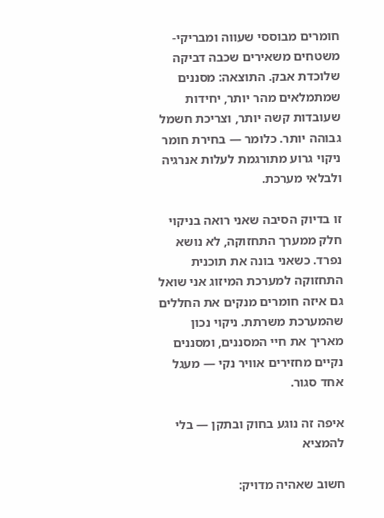חומרים מבוססי שעווה ומבריקי-משטחים משאירים שכבה דביקה שלוכדת אבק. התוצאה: מסננים שמתמלאים מהר יותר, יחידות שעובדות קשה יותר, וצריכת חשמל גבוהה יותר. כלומר — בחירת חומר ניקוי גרוע מתורגמת לעלות אנרגיה ולבלאי מערכת.

זו בדיוק הסיבה שאני רואה בניקוי חלק ממערך התחזוקה, לא נושא נפרד. כשאני בונה את תוכנית התחזוקה למערכת המיזוג אני שואל גם איזה חומרים מנקים את החללים שהמערכת משרתת. ניקוי נכון מאריך את חיי המסננים, ומסננים נקיים מחזירים אוויר נקי — מעגל אחד סגור.

איפה זה נוגע בחוק ובתקן — בלי להמציא

חשוב שאהיה מדויק: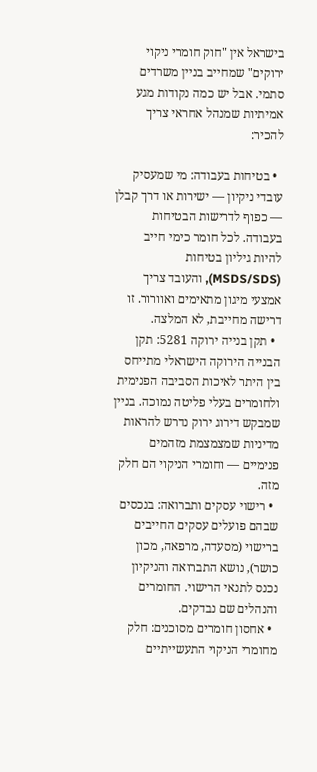בישראל אין "חוק חומרי ניקוי ירוקים" שמחייב בניין משרדים סתמי. אבל יש כמה נקודות מגע אמיתיות שמנהל אחראי צריך להכיר:

  • בטיחות בעבודה: מי שמעסיק עובדי ניקיון — ישירות או דרך קבלן — כפוף לדרישות הבטיחות בעבודה. לכל חומר כימי חייב להיות גיליון בטיחות (MSDS/SDS), והעובד צריך אמצעי מיגון מתאימים ואוורור. זו דרישה מחייבת, לא המלצה.
  • תקן בנייה ירוקה 5281: תקן הבנייה הירוקה הישראלי מתייחס בין היתר לאיכות הסביבה הפנימית ולחומרים בעלי פליטה נמוכה. בניין שמבקש דירוג ירוק נדרש להראות מדיניות שמצמצמת מזהמים פנימיים — וחומרי הניקוי הם חלק מזה.
  • רישוי עסקים ותברואה: בנכסים שבהם פועלים עסקים החייבים ברישוי (מסעדה, מרפאה, מכון כושר), נושא התברואה והניקיון נכנס לתנאי הרישוי. החומרים והנהלים שם נבדקים.
  • אחסון חומרים מסוכנים: חלק מחומרי הניקוי התעשייתיים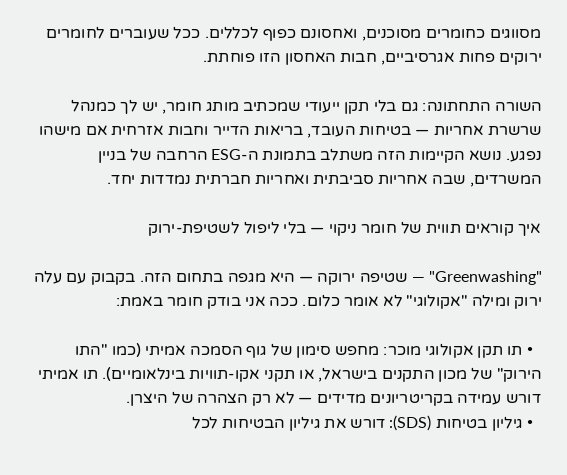מסווגים כחומרים מסוכנים, ואחסונם כפוף לכללים. ככל שעוברים לחומרים ירוקים פחות אגרסיביים, חבות האחסון הזו פוחתת.

השורה התחתונה: גם בלי תקן ייעודי שמכתיב מותג חומר, יש לך כמנהל שרשרת אחריות — בטיחות העובד, בריאות הדייר וחבות אזרחית אם מישהו נפגע. נושא הקיימות הזה משתלב בתמונת ה-ESG הרחבה של בניין המשרדים, שבה אחריות סביבתית ואחריות חברתית נמדדות יחד.

איך קוראים תווית של חומר ניקוי — בלי ליפול לשטיפת-ירוק

"Greenwashing" — שטיפה ירוקה — היא מגפה בתחום הזה. בקבוק עם עלה ירוק ומילה "אקולוגי" לא אומר כלום. ככה אני בודק חומר באמת:

  • תו תקן אקולוגי מוכר: מחפש סימון של גוף הסמכה אמיתי (כמו "התו הירוק" של מכון התקנים בישראל, או תקני אקו-תוויות בינלאומיים). תו אמיתי דורש עמידה בקריטריונים מדידים — לא רק הצהרה של היצרן.
  • גיליון בטיחות (SDS): דורש את גיליון הבטיחות לכל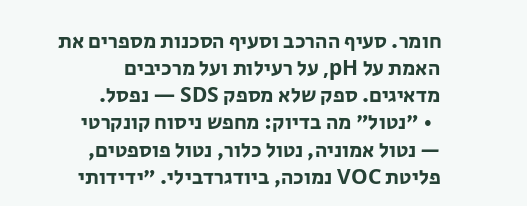חומר. סעיף ההרכב וסעיף הסכנות מספרים את האמת על pH, על רעילות ועל מרכיבים מדאיגים. ספק שלא מספק SDS — נפסל.
  • "נטול" מה בדיוק: מחפש ניסוח קונקרטי — נטול אמוניה, נטול כלור, נטול פוספטים, פליטת VOC נמוכה, ביודגרדבילי. "ידידותי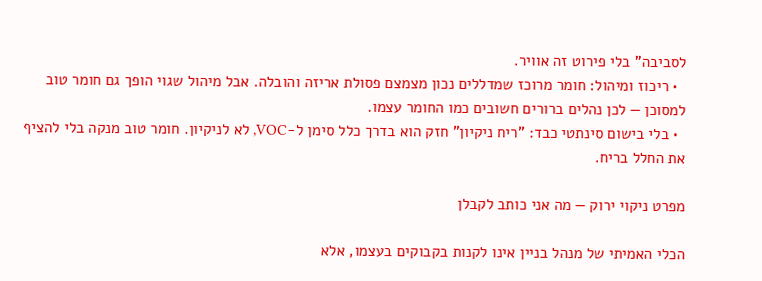לסביבה" בלי פירוט זה אוויר.
  • ריכוז ומיהול: חומר מרוכז שמדללים נכון מצמצם פסולת אריזה והובלה. אבל מיהול שגוי הופך גם חומר טוב למסוכן — לכן נהלים ברורים חשובים כמו החומר עצמו.
  • בלי בישום סינתטי כבד: "ריח ניקיון" חזק הוא בדרך כלל סימן ל-VOC, לא לניקיון. חומר טוב מנקה בלי להציף את החלל בריח.

מפרט ניקוי ירוק — מה אני כותב לקבלן

הכלי האמיתי של מנהל בניין אינו לקנות בקבוקים בעצמו, אלא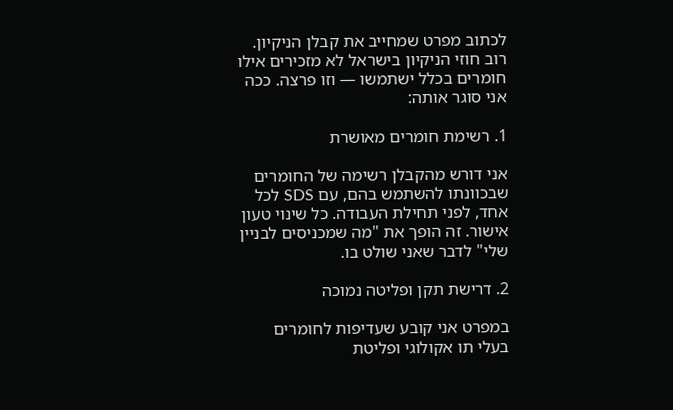לכתוב מפרט שמחייב את קבלן הניקיון. רוב חוזי הניקיון בישראל לא מזכירים אילו חומרים בכלל ישתמשו — וזו פרצה. ככה אני סוגר אותה:

1. רשימת חומרים מאושרת

אני דורש מהקבלן רשימה של החומרים שבכוונתו להשתמש בהם, עם SDS לכל אחד, לפני תחילת העבודה. כל שינוי טעון אישור. זה הופך את "מה שמכניסים לבניין שלי" לדבר שאני שולט בו.

2. דרישת תקן ופליטה נמוכה

במפרט אני קובע שעדיפות לחומרים בעלי תו אקולוגי ופליטת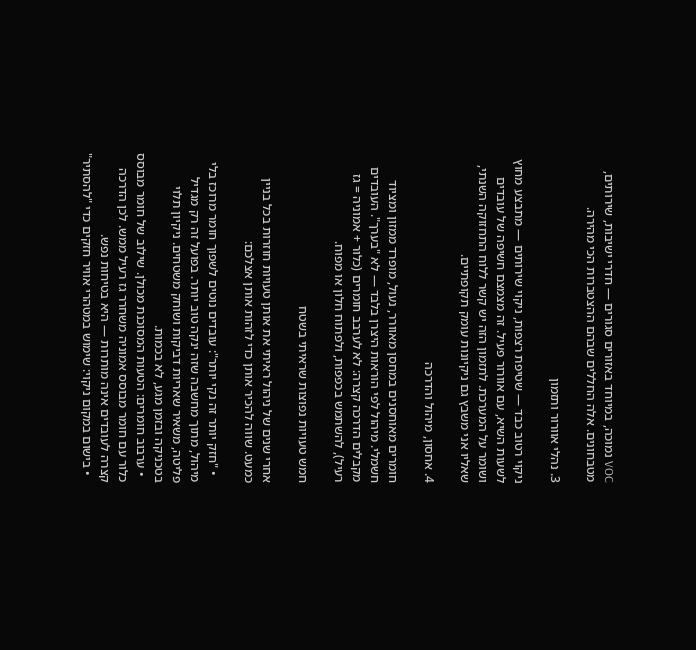VOC נמוכה, במיוחד באזורים סגורים — חדרי ישיבות, שירותים, מטבחונים. אלה החללים שבהם ההצטברות הכי מהירה.

3. נהלי אוורור ותזמון

ניקוי רטוב כבד — שטיפת רצפות, ניקוי שירותים — מתבצע מחוץ לשעות השיא, עם אוורור פעיל. זה מצמצם חשיפה של עובדים ושומר על המערכת. לתזמון הזה יש קשר ללוח התחזוקה השנתי, שאליו אני משבץ גם ניקיונות עומק תקופתיים.

4. אחסון, מיהול והדרכה

חומרים מאוחסנים במחסן מאוורר, נעול, מופרד ממזון ומציוד חשמלי. מיהול לפי הוראות היצרן בלבד — לא "בערך". העובדים מקבלים הדרכה קצרה: לא לערבב חומרים (כלור + אמוניה = גז רעיל), להשתמש בכפפות, ולפתוח חלון או מפוח.

חמש טעויות נפוצות שראיתי בשטח

אחרי שנים של ניהול ראיתי את אותן טעויות חוזרות בכל בניין כמעט. שווה להכיר אותן כדי לזהות אותן אצלכם:

  • "חזק יותר זה נקי יותר": עובדים נוטים לשפוך חומר מרוכז בלי מיהול, מתוך מחשבה שזה ינקה טוב יותר. בפועל זה רק מגדיל פליטה, משאיר שאריות דביקות ושוחק משטחים. ניקיון תלוי בטכניקה ובזמן מגע, לא בכמות.
  • ערבוב חומרים: הטעות המסוכנת מכולן. שילוב של חומר מבוסס כלור עם חומר מבוסס אמוניה משחרר גז רעיל ממש. לכן הדרכה קצרה לעובדים אינה מותרות — היא בטיחות נפש.
  • בישום במקום ניקוי: שימוש במטהרי אוויר חזקים כדי "להסתיר"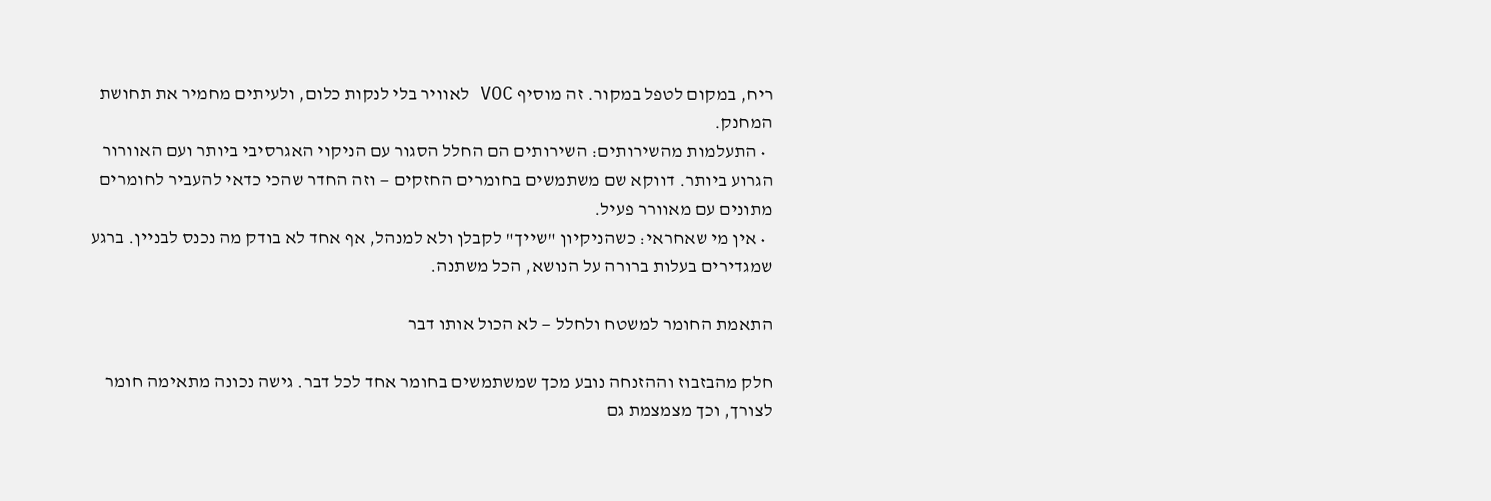ריח, במקום לטפל במקור. זה מוסיף VOC לאוויר בלי לנקות כלום, ולעיתים מחמיר את תחושת המחנק.
  • התעלמות מהשירותים: השירותים הם החלל הסגור עם הניקוי האגרסיבי ביותר ועם האוורור הגרוע ביותר. דווקא שם משתמשים בחומרים החזקים — וזה החדר שהכי כדאי להעביר לחומרים מתונים עם מאוורר פעיל.
  • אין מי שאחראי: כשהניקיון "שייך" לקבלן ולא למנהל, אף אחד לא בודק מה נכנס לבניין. ברגע שמגדירים בעלות ברורה על הנושא, הכל משתנה.

התאמת החומר למשטח ולחלל — לא הכול אותו דבר

חלק מהבזבוז וההזנחה נובע מכך שמשתמשים בחומר אחד לכל דבר. גישה נכונה מתאימה חומר לצורך, וכך מצמצמת גם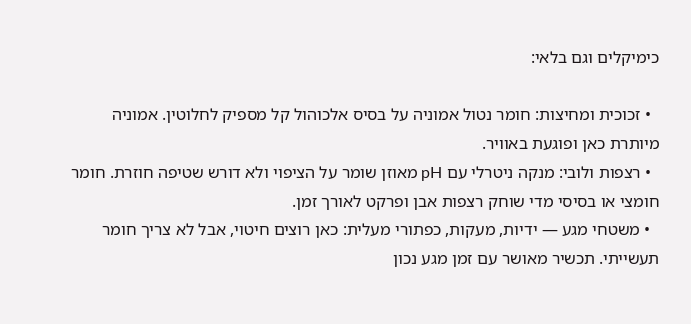כימיקלים וגם בלאי:

  • זכוכית ומחיצות: חומר נטול אמוניה על בסיס אלכוהול קל מספיק לחלוטין. אמוניה מיותרת כאן ופוגעת באוויר.
  • רצפות ולובי: מנקה ניטרלי עם pH מאוזן שומר על הציפוי ולא דורש שטיפה חוזרת. חומר חומצי או בסיסי מדי שוחק רצפות אבן ופרקט לאורך זמן.
  • משטחי מגע — ידיות, מעקות, כפתורי מעלית: כאן רוצים חיטוי, אבל לא צריך חומר תעשייתי. תכשיר מאושר עם זמן מגע נכון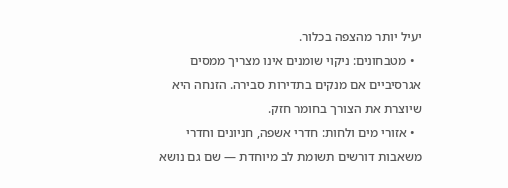יעיל יותר מהצפה בכלור.
  • מטבחונים: ניקוי שומנים אינו מצריך ממסים אגרסיביים אם מנקים בתדירות סבירה. הזנחה היא שיוצרת את הצורך בחומר חזק.
  • אזורי מים ולחות: חדרי אשפה, חניונים וחדרי משאבות דורשים תשומת לב מיוחדת — שם גם נושא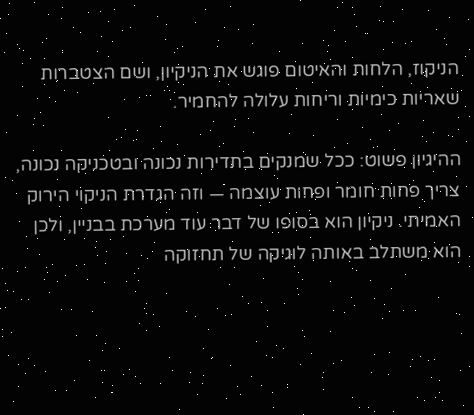הניקוז, הלחות והאיטום פוגש את הניקיון, ושם הצטברות שאריות כימיות וריחות עלולה להחמיר.

ההיגיון פשוט: ככל שמנקים בתדירות נכונה ובטכניקה נכונה, צריך פחות חומר ופחות עוצמה — וזה הגדרת הניקוי הירוק האמיתי. ניקיון הוא בסופו של דבר עוד מערכת בבניין, ולכן הוא משתלב באותה לוגיקה של תחזוקה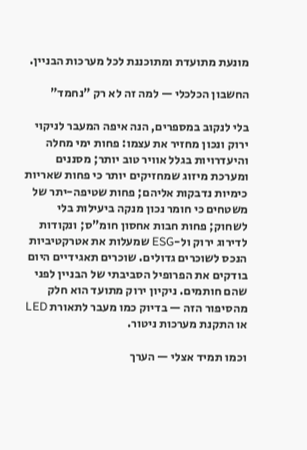מונעת מתועדת ומתוכננת לכל מערכות הבניין.

החשבון הכלכלי — למה זה לא רק "נחמד"

בלי לנקוב במספרים, הנה איפה המעבר לניקוי ירוק ונכון מחזיר את עצמו: פחות ימי מחלה והיעדרויות בגלל אוויר טוב יותר; מסננים ומערכת מיזוג שמחזיקים יותר כי פחות שאריות כימיות נדבקות אליהם; פחות שטיפה-יתר של משטחים כי חומר נכון מנקה ביעילות בלי לשחוק; פחות חבות אחסון חומ"ס; ונקודות לדירוג ירוק ול-ESG שמעלות את אטרקטיביות הנכס לשוכרים גדולים. שוכרים תאגידיים היום בודקים את הפרופיל הסביבתי של הבניין לפני שהם חותמים. ניקיון ירוק מתועד הוא חלק מהסיפור הזה — בדיוק כמו מעבר לתאורת LED או התקנת מערכות ניטור.

וכמו תמיד אצלי — הערך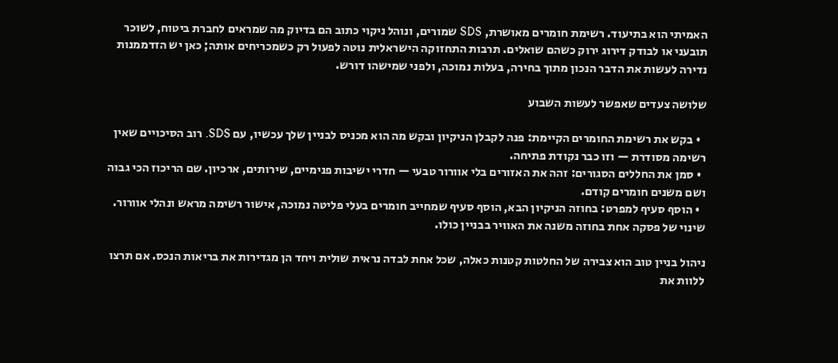האמיתי הוא בתיעוד. רשימת חומרים מאושרת, SDS שמורים, ונוהל ניקוי כתוב הם בדיוק מה שמראים לחברת ביטוח, לשוכר תובעני או לבודק דירוג ירוק כשהם שואלים. תרבות התחזוקה הישראלית נוטה לפעול רק כשמכריחים אותה; כאן יש הזדממנות נדירה לעשות את הדבר הנכון מתוך בחירה, בעלות נמוכה, ולפני שמישהו דורש.

שלושה צעדים שאפשר לעשות השבוע

  • בקש את רשימת החומרים הקיימת: פנה לקבלן הניקיון ובקש מה הוא מכניס לבניין שלך עכשיו, עם SDS. רוב הסיכויים שאין רשימה מסודרת — וזו כבר נקודת פתיחה.
  • סמן את החללים הסגורים: זהה את האזורים בלי אוורור טבעי — חדרי ישיבות פנימיים, שירותים, ארכיון. שם הריכוז הכי גבוה ושם משנים חומרים קודם.
  • הוסף סעיף למפרט: בחוזה הניקיון הבא, הוסף סעיף שמחייב חומרים בעלי פליטה נמוכה, אישור רשימה מראש ונהלי אוורור. שינוי של פסקה אחת בחוזה משנה את האוויר בבניין כולו.

ניהול בניין טוב הוא צבירה של החלטות קטנות כאלה, שכל אחת לבדה נראית שולית ויחד הן מגדירות את בריאות הנכס. אם תרצו ללוות את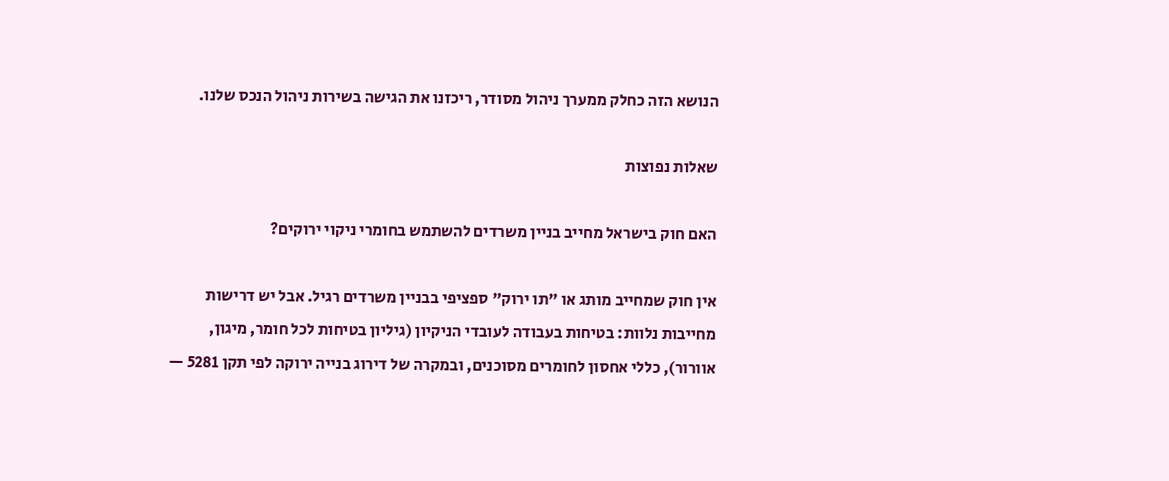הנושא הזה כחלק ממערך ניהול מסודר, ריכזנו את הגישה בשירות ניהול הנכס שלנו.

שאלות נפוצות

האם חוק בישראל מחייב בניין משרדים להשתמש בחומרי ניקוי ירוקים?

אין חוק שמחייב מותג או "תו ירוק" ספציפי בבניין משרדים רגיל. אבל יש דרישות מחייבות נלוות: בטיחות בעבודה לעובדי הניקיון (גיליון בטיחות לכל חומר, מיגון, אוורור), כללי אחסון לחומרים מסוכנים, ובמקרה של דירוג בנייה ירוקה לפי תקן 5281 —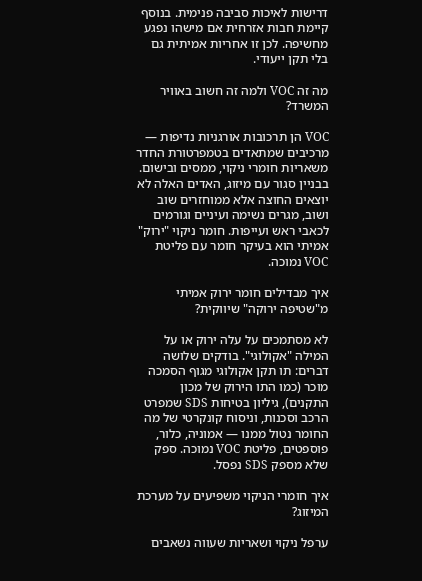דרישות לאיכות סביבה פנימית. בנוסף קיימת חבות אזרחית אם מישהו נפגע מחשיפה. לכן זו אחריות אמיתית גם בלי תקן ייעודי.

מה זה VOC ולמה זה חשוב באוויר המשרד?

VOC הן תרכובות אורגניות נדיפות — מרכיבים שמתאדים בטמפרטורת החדר משאריות חומרי ניקוי, ממסים ובישום. בבניין סגור עם מיזוג, האדים האלה לא יוצאים החוצה אלא ממוחזרים שוב ושוב, מגרים נשימה ועיניים וגורמים לכאבי ראש ועייפות. חומר ניקוי "ירוק" אמיתי הוא בעיקר חומר עם פליטת VOC נמוכה.

איך מבדילים חומר ירוק אמיתי מ"שטיפה ירוקה" שיווקית?

לא מסתמכים על עלה ירוק או על המילה "אקולוגי". בודקים שלושה דברים: תו תקן אקולוגי מגוף הסמכה מוכר (כמו התו הירוק של מכון התקנים), גיליון בטיחות SDS שמפרט הרכב וסכנות, וניסוח קונקרטי של מה החומר נטול ממנו — אמוניה, כלור, פוספטים, פליטת VOC נמוכה. ספק שלא מספק SDS נפסל.

איך חומרי הניקוי משפיעים על מערכת המיזוג?

ערפל ניקוי ושאריות שעווה נשאבים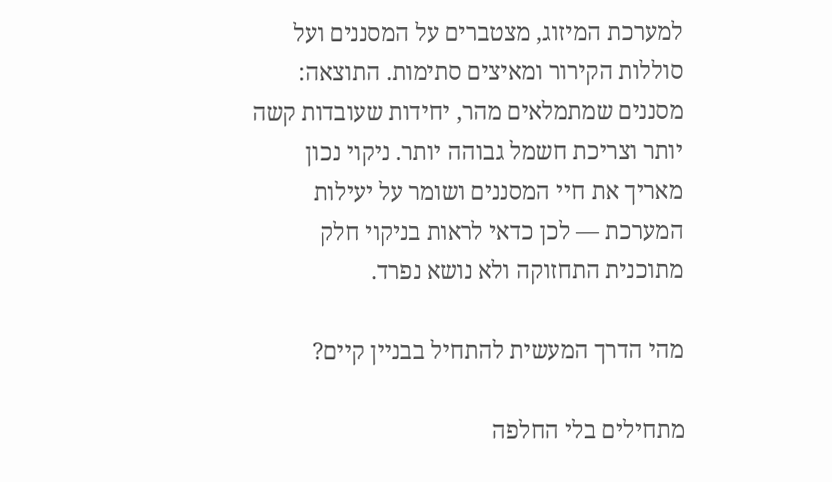למערכת המיזוג, מצטברים על המסננים ועל סוללות הקירור ומאיצים סתימות. התוצאה: מסננים שמתמלאים מהר, יחידות שעובדות קשה יותר וצריכת חשמל גבוהה יותר. ניקוי נכון מאריך את חיי המסננים ושומר על יעילות המערכת — לכן כדאי לראות בניקוי חלק מתוכנית התחזוקה ולא נושא נפרד.

מהי הדרך המעשית להתחיל בבניין קיים?

מתחילים בלי החלפה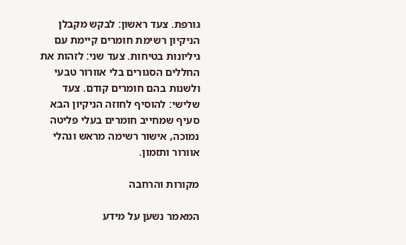גורפת. צעד ראשון: לבקש מקבלן הניקיון רשימת חומרים קיימת עם גיליונות בטיחות. צעד שני: לזהות את החללים הסגורים בלי אוורור טבעי ולשנות בהם חומרים קודם. צעד שלישי: להוסיף לחוזה הניקיון הבא סעיף שמחייב חומרים בעלי פליטה נמוכה, אישור רשימה מראש ונהלי אוורור ותזמון.

מקורות והרחבה

המאמר נשען על מידע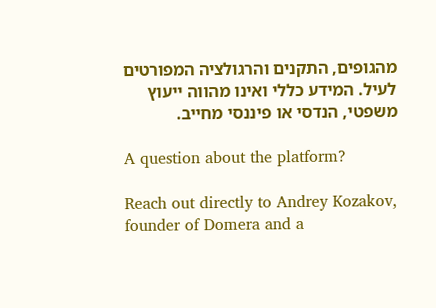מהגופים, התקנים והרגולציה המפורטים לעיל. המידע כללי ואינו מהווה ייעוץ משפטי, הנדסי או פיננסי מחייב.

A question about the platform?

Reach out directly to Andrey Kozakov, founder of Domera and a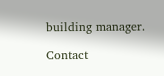building manager.

Contact